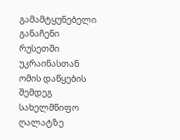გამამტყუნებელი განაჩენი რუსეთში უკრაინასთან ომის დაწყების შემდეგ სახელმწიფო ღალატზე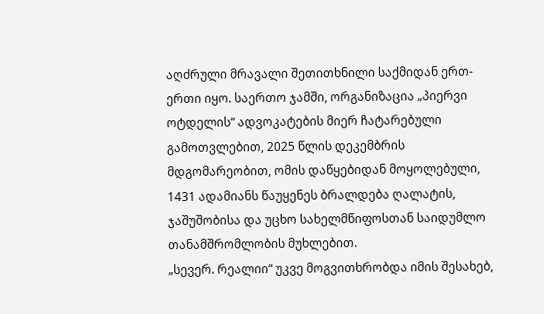აღძრული მრავალი შეთითხნილი საქმიდან ერთ-ერთი იყო. საერთო ჯამში, ორგანიზაცია „პიერვი ოტდელის“ ადვოკატების მიერ ჩატარებული გამოთვლებით, 2025 წლის დეკემბრის მდგომარეობით, ომის დაწყებიდან მოყოლებული, 1431 ადამიანს წაუყენეს ბრალდება ღალატის, ჯაშუშობისა და უცხო სახელმწიფოსთან საიდუმლო თანამშრომლობის მუხლებით.
„სევერ. რეალიი“ უკვე მოგვითხრობდა იმის შესახებ,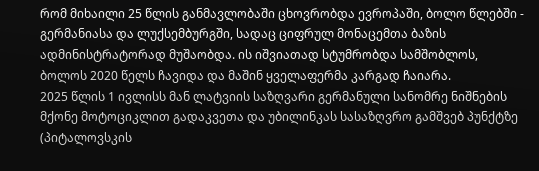რომ მიხაილი 25 წლის განმავლობაში ცხოვრობდა ევროპაში, ბოლო წლებში - გერმანიასა და ლუქსემბურგში, სადაც ციფრულ მონაცემთა ბაზის ადმინისტრატორად მუშაობდა. ის იშვიათად სტუმრობდა სამშობლოს, ბოლოს 2020 წელს ჩავიდა და მაშინ ყველაფერმა კარგად ჩაიარა.
2025 წლის 1 ივლისს მან ლატვიის საზღვარი გერმანული სანომრე ნიშნების მქონე მოტოციკლით გადაკვეთა და უბილინკას სასაზღვრო გამშვებ პუნქტზე (პიტალოვსკის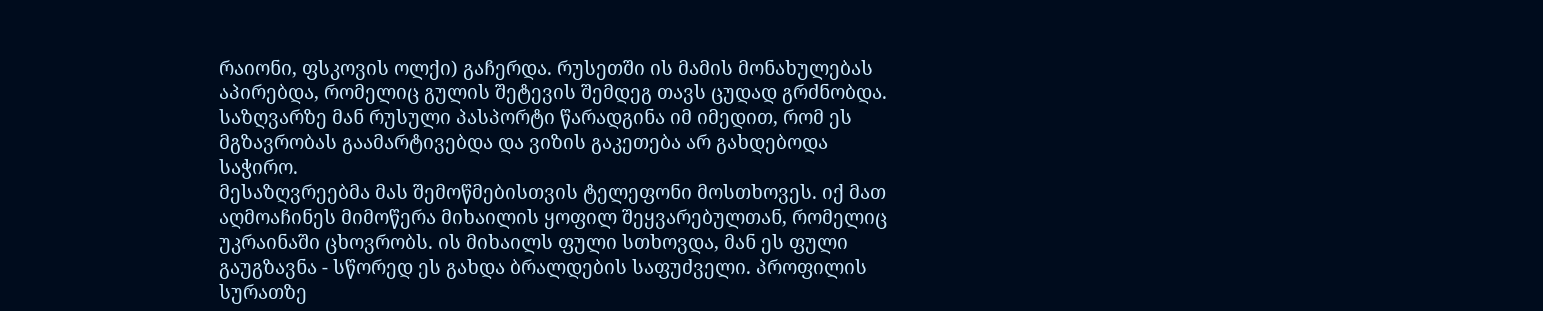რაიონი, ფსკოვის ოლქი) გაჩერდა. რუსეთში ის მამის მონახულებას აპირებდა, რომელიც გულის შეტევის შემდეგ თავს ცუდად გრძნობდა. საზღვარზე მან რუსული პასპორტი წარადგინა იმ იმედით, რომ ეს მგზავრობას გაამარტივებდა და ვიზის გაკეთება არ გახდებოდა საჭირო.
მესაზღვრეებმა მას შემოწმებისთვის ტელეფონი მოსთხოვეს. იქ მათ აღმოაჩინეს მიმოწერა მიხაილის ყოფილ შეყვარებულთან, რომელიც უკრაინაში ცხოვრობს. ის მიხაილს ფული სთხოვდა, მან ეს ფული გაუგზავნა - სწორედ ეს გახდა ბრალდების საფუძველი. პროფილის სურათზე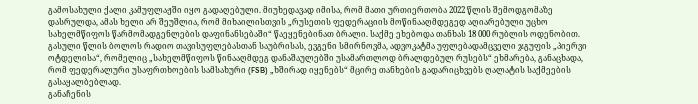გამოსახული ქალი კამუფლაჟში იყო გადაღებული. მიუხედავად იმისა, რომ მათი ურთიერთობა 2022 წლის შემოდგომაზე დასრულდა, ამას ხელი არ შეუშლია, რომ მიხაილისთვის „რუსეთის ფედერაციის მოწინააღმდეგედ აღიარებული უცხო სახელმწიფოს წარმომადგენლების დაფინანსებაში“ წაეყენებინათ ბრალი. საქმე ეხებოდა თანხას 18 000 რუბლის ოდენობით.
გასული წლის ბოლოს რადიო თავისუფლებასთან საუბრისას, ევგენი სმირნოვმა, ადვოკატმა უფლებადამცველი ჯგუფის „პიერვი ოტდელისა“, რომელიც „სახელმწიფოს წინააღმდეგ დანაშაულებში უსამართლოდ ბრალდებულ რუსებს“ ეხმარება, განაცხადა, რომ ფედერალური უსაფრთხოების სამსახური (FSB) „ხშირად იყენებს“ მცირე თანხების გადარიცხვებს ღალატის საქმეების გასაყალბებლად.
განაჩენის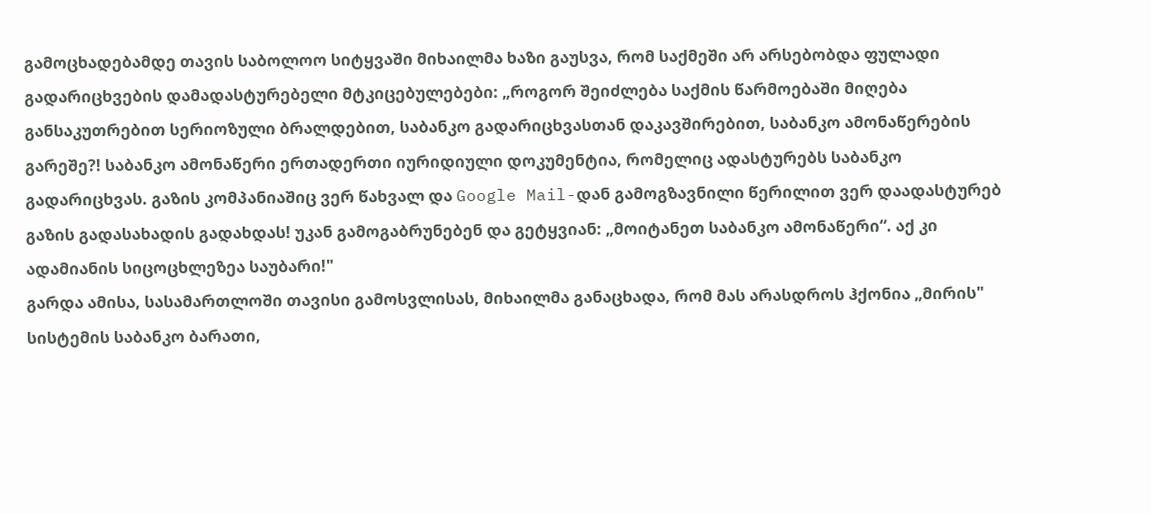გამოცხადებამდე თავის საბოლოო სიტყვაში მიხაილმა ხაზი გაუსვა, რომ საქმეში არ არსებობდა ფულადი გადარიცხვების დამადასტურებელი მტკიცებულებები: „როგორ შეიძლება საქმის წარმოებაში მიღება განსაკუთრებით სერიოზული ბრალდებით, საბანკო გადარიცხვასთან დაკავშირებით, საბანკო ამონაწერების გარეშე?! საბანკო ამონაწერი ერთადერთი იურიდიული დოკუმენტია, რომელიც ადასტურებს საბანკო გადარიცხვას. გაზის კომპანიაშიც ვერ წახვალ და Google Mail-დან გამოგზავნილი წერილით ვერ დაადასტურებ გაზის გადასახადის გადახდას! უკან გამოგაბრუნებენ და გეტყვიან: „მოიტანეთ საბანკო ამონაწერი“. აქ კი ადამიანის სიცოცხლეზეა საუბარი!"
გარდა ამისა, სასამართლოში თავისი გამოსვლისას, მიხაილმა განაცხადა, რომ მას არასდროს ჰქონია „მირის" სისტემის საბანკო ბარათი,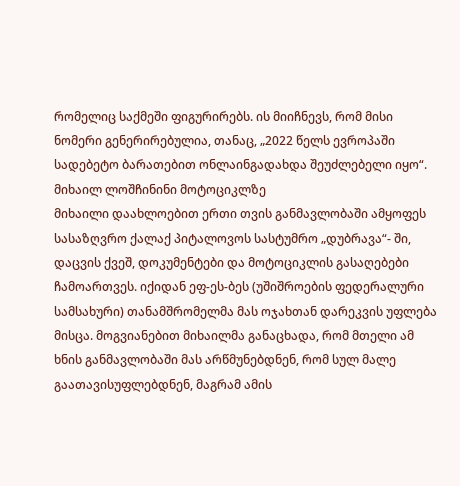რომელიც საქმეში ფიგურირებს. ის მიიჩნევს, რომ მისი ნომერი გენერირებულია, თანაც, „2022 წელს ევროპაში სადებეტო ბარათებით ონლაინგადახდა შეუძლებელი იყო“.
მიხაილ ლოშჩინინი მოტოციკლზე
მიხაილი დაახლოებით ერთი თვის განმავლობაში ამყოფეს სასაზღვრო ქალაქ პიტალოვოს სასტუმრო „დუბრავა“- ში, დაცვის ქვეშ, დოკუმენტები და მოტოციკლის გასაღებები ჩამოართვეს. იქიდან ეფ-ეს-ბეს (უშიშროების ფედერალური სამსახური) თანამშრომელმა მას ოჯახთან დარეკვის უფლება მისცა. მოგვიანებით მიხაილმა განაცხადა, რომ მთელი ამ ხნის განმავლობაში მას არწმუნებდნენ, რომ სულ მალე გაათავისუფლებდნენ, მაგრამ ამის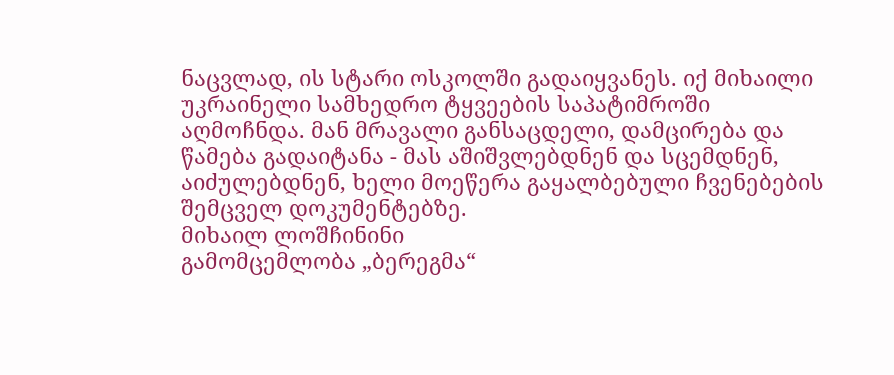ნაცვლად, ის სტარი ოსკოლში გადაიყვანეს. იქ მიხაილი უკრაინელი სამხედრო ტყვეების საპატიმროში აღმოჩნდა. მან მრავალი განსაცდელი, დამცირება და წამება გადაიტანა - მას აშიშვლებდნენ და სცემდნენ, აიძულებდნენ, ხელი მოეწერა გაყალბებული ჩვენებების შემცველ დოკუმენტებზე.
მიხაილ ლოშჩინინი
გამომცემლობა „ბერეგმა“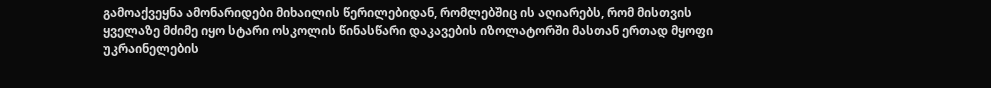გამოაქვეყნა ამონარიდები მიხაილის წერილებიდან, რომლებშიც ის აღიარებს, რომ მისთვის ყველაზე მძიმე იყო სტარი ოსკოლის წინასწარი დაკავების იზოლატორში მასთან ერთად მყოფი უკრაინელების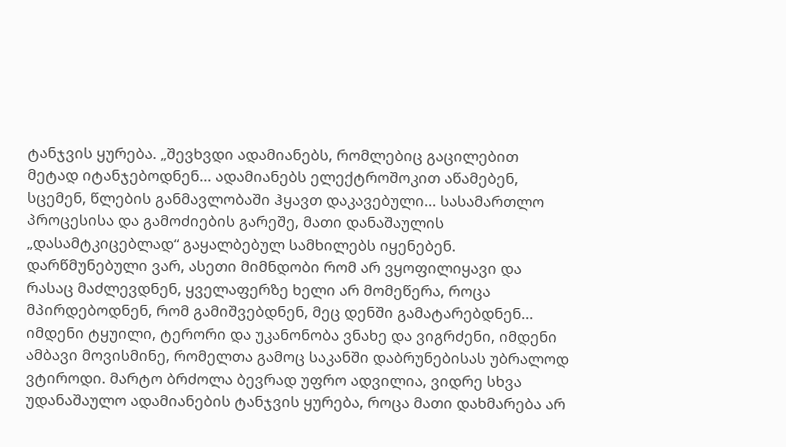ტანჯვის ყურება. „შევხვდი ადამიანებს, რომლებიც გაცილებით მეტად იტანჯებოდნენ... ადამიანებს ელექტროშოკით აწამებენ, სცემენ, წლების განმავლობაში ჰყავთ დაკავებული... სასამართლო პროცესისა და გამოძიების გარეშე, მათი დანაშაულის „დასამტკიცებლად“ გაყალბებულ სამხილებს იყენებენ. დარწმუნებული ვარ, ასეთი მიმნდობი რომ არ ვყოფილიყავი და რასაც მაძლევდნენ, ყველაფერზე ხელი არ მომეწერა, როცა მპირდებოდნენ, რომ გამიშვებდნენ, მეც დენში გამატარებდნენ... იმდენი ტყუილი, ტერორი და უკანონობა ვნახე და ვიგრძენი, იმდენი ამბავი მოვისმინე, რომელთა გამოც საკანში დაბრუნებისას უბრალოდ ვტიროდი. მარტო ბრძოლა ბევრად უფრო ადვილია, ვიდრე სხვა უდანაშაულო ადამიანების ტანჯვის ყურება, როცა მათი დახმარება არ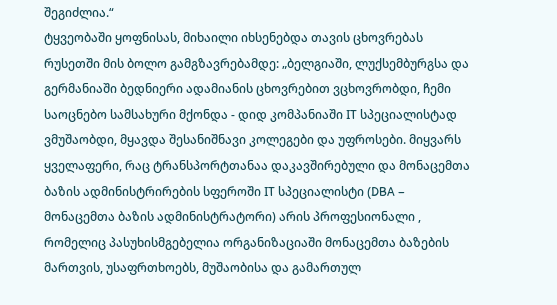შეგიძლია.“
ტყვეობაში ყოფნისას, მიხაილი იხსენებდა თავის ცხოვრებას რუსეთში მის ბოლო გამგზავრებამდე: „ბელგიაში, ლუქსემბურგსა და გერმანიაში ბედნიერი ადამიანის ცხოვრებით ვცხოვრობდი, ჩემი საოცნებო სამსახური მქონდა - დიდ კომპანიაში IT სპეციალისტად ვმუშაობდი, მყავდა შესანიშნავი კოლეგები და უფროსები. მიყვარს ყველაფერი, რაც ტრანსპორტთანაა დაკავშირებული და მონაცემთა ბაზის ადმინისტრირების სფეროში IT სპეციალისტი (DBA – მონაცემთა ბაზის ადმინისტრატორი) არის პროფესიონალი , რომელიც პასუხისმგებელია ორგანიზაციაში მონაცემთა ბაზების მართვის, უსაფრთხოებს, მუშაობისა და გამართულ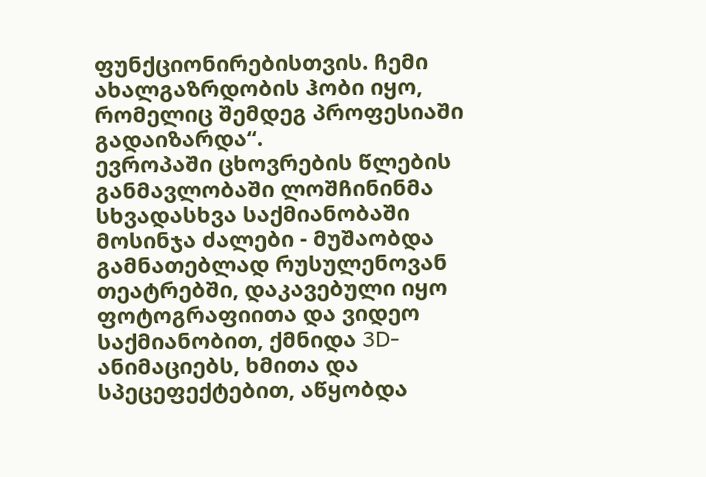ფუნქციონირებისთვის. ჩემი ახალგაზრდობის ჰობი იყო, რომელიც შემდეგ პროფესიაში გადაიზარდა“.
ევროპაში ცხოვრების წლების განმავლობაში ლოშჩინინმა სხვადასხვა საქმიანობაში მოსინჯა ძალები - მუშაობდა გამნათებლად რუსულენოვან თეატრებში, დაკავებული იყო ფოტოგრაფიითა და ვიდეო საქმიანობით, ქმნიდა 3D- ანიმაციებს, ხმითა და სპეცეფექტებით, აწყობდა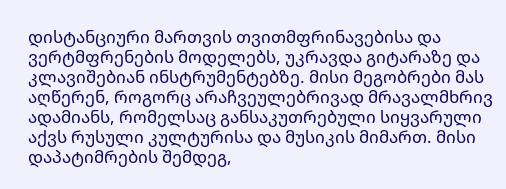დისტანციური მართვის თვითმფრინავებისა და ვერტმფრენების მოდელებს, უკრავდა გიტარაზე და კლავიშებიან ინსტრუმენტებზე. მისი მეგობრები მას აღწერენ, როგორც არაჩვეულებრივად მრავალმხრივ ადამიანს, რომელსაც განსაკუთრებული სიყვარული აქვს რუსული კულტურისა და მუსიკის მიმართ. მისი დაპატიმრების შემდეგ,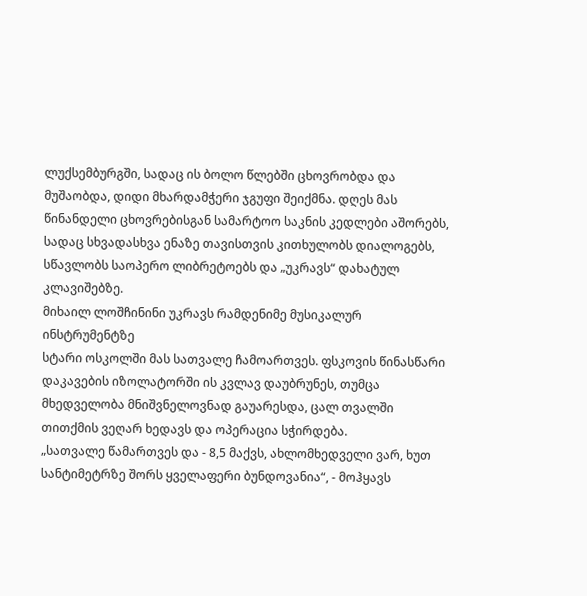ლუქსემბურგში, სადაც ის ბოლო წლებში ცხოვრობდა და მუშაობდა, დიდი მხარდამჭერი ჯგუფი შეიქმნა. დღეს მას წინანდელი ცხოვრებისგან სამარტოო საკნის კედლები აშორებს, სადაც სხვადასხვა ენაზე თავისთვის კითხულობს დიალოგებს, სწავლობს საოპერო ლიბრეტოებს და „უკრავს“ დახატულ კლავიშებზე.
მიხაილ ლოშჩინინი უკრავს რამდენიმე მუსიკალურ ინსტრუმენტზე
სტარი ოსკოლში მას სათვალე ჩამოართვეს. ფსკოვის წინასწარი დაკავების იზოლატორში ის კვლავ დაუბრუნეს, თუმცა მხედველობა მნიშვნელოვნად გაუარესდა, ცალ თვალში თითქმის ვეღარ ხედავს და ოპერაცია სჭირდება.
„სათვალე წამართვეს და - 8,5 მაქვს, ახლომხედველი ვარ, ხუთ სანტიმეტრზე შორს ყველაფერი ბუნდოვანია“, - მოჰყავს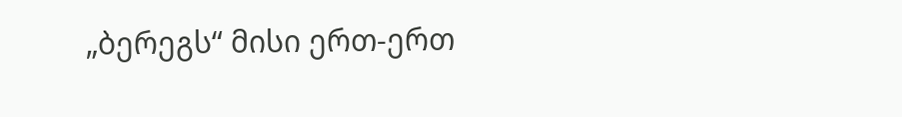„ბერეგს“ მისი ერთ-ერთ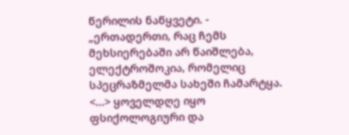წერილის ნაწყვეტი. - „ერთადერთი, რაც ჩემს მეხსიერებაში არ წაიშლება, ელექტროშოკია, რომელიც სპეცრაზმელმა სახეში ჩამარტყა. <...> ყოველდღე იყო ფსიქოლოგიური და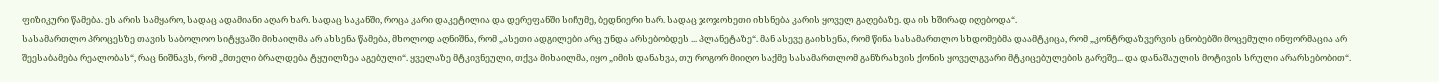ფიზიკური წამება. ეს არის სამყარო, სადაც ადამიანი აღარ ხარ. სადაც საკანში, როცა კარი დაკეტილია და დერეფანში სიჩუმე, ბედნიერი ხარ. სადაც ჯოჯოხეთი იხსნება კარის ყოველ გაღებაზე. და ის ხშირად იღებოდა“.
სასამართლო პროცესზე თავის საბოლოო სიტყვაში მიხაილმა არ ახსენა წამება, მხოლოდ აღნიშნა, რომ „ასეთი ადგილები არც უნდა არსებობდეს ... პლანეტაზე“. მან ასევე გაიხსენა, რომ წინა სასამართლო სხდომებმა დაამტკიცა, რომ „კონტრდაზვერვის ცნობებში მოცემული ინფორმაცია არ შეესაბამება რეალობას“, რაც ნიშნავს, რომ „მთელი ბრალდება ტყუილზეა აგებული“. ყველაზე მტკივნეული, თქვა მიხაილმა, იყო „იმის დანახვა, თუ როგორ მიიღო საქმე სასამართლომ განზრახვის ქონის ყოველგვარი მტკიცებულების გარეშე... და დანაშაულის მოტივის სრული არარსებობით“.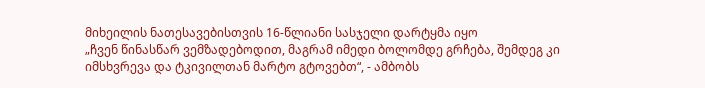მიხეილის ნათესავებისთვის 16-წლიანი სასჯელი დარტყმა იყო
„ჩვენ წინასწარ ვემზადებოდით, მაგრამ იმედი ბოლომდე გრჩება, შემდეგ კი იმსხვრევა და ტკივილთან მარტო გტოვებთ“, - ამბობს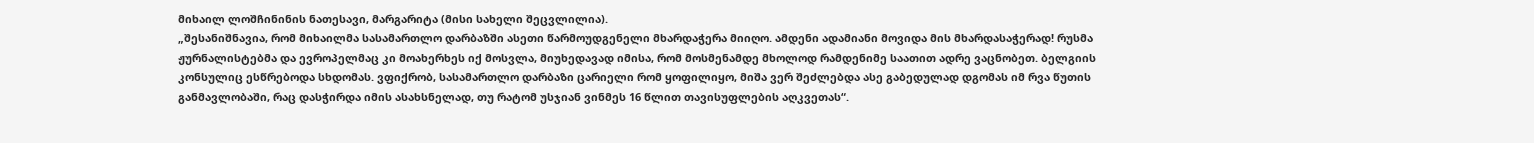მიხაილ ლოშჩინინის ნათესავი, მარგარიტა (მისი სახელი შეცვლილია).
„შესანიშნავია, რომ მიხაილმა სასამართლო დარბაზში ასეთი წარმოუდგენელი მხარდაჭერა მიიღო. ამდენი ადამიანი მოვიდა მის მხარდასაჭერად! რუსმა ჟურნალისტებმა და ევროპელმაც კი მოახერხეს იქ მოსვლა, მიუხედავად იმისა, რომ მოსმენამდე მხოლოდ რამდენიმე საათით ადრე ვაცნობეთ. ბელგიის კონსულიც ესწრებოდა სხდომას. ვფიქრობ, სასამართლო დარბაზი ცარიელი რომ ყოფილიყო, მიშა ვერ შეძლებდა ასე გაბედულად დგომას იმ რვა წუთის განმავლობაში, რაც დასჭირდა იმის ასახსნელად, თუ რატომ უსჯიან ვინმეს 16 წლით თავისუფლების აღკვეთას“.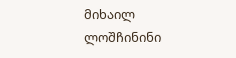მიხაილ ლოშჩინინი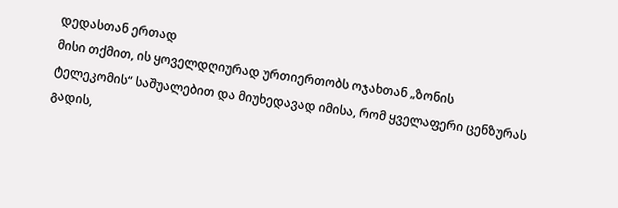დედასთან ერთად
მისი თქმით, ის ყოველდღიურად ურთიერთობს ოჯახთან „ზონის ტელეკომის“ საშუალებით და მიუხედავად იმისა, რომ ყველაფერი ცენზურას გადის,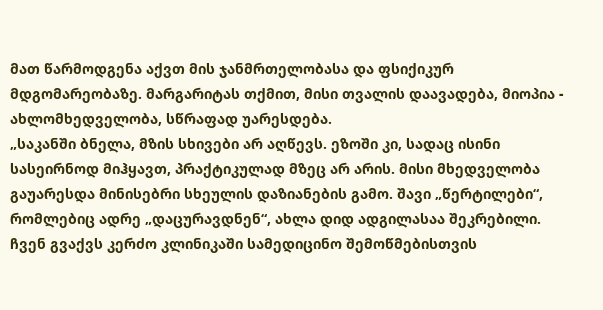მათ წარმოდგენა აქვთ მის ჯანმრთელობასა და ფსიქიკურ მდგომარეობაზე. მარგარიტას თქმით, მისი თვალის დაავადება, მიოპია - ახლომხედველობა, სწრაფად უარესდება.
„საკანში ბნელა, მზის სხივები არ აღწევს. ეზოში კი, სადაც ისინი სასეირნოდ მიჰყავთ, პრაქტიკულად მზეც არ არის. მისი მხედველობა გაუარესდა მინისებრი სხეულის დაზიანების გამო. შავი „წერტილები“, რომლებიც ადრე „დაცურავდნენ“, ახლა დიდ ადგილასაა შეკრებილი. ჩვენ გვაქვს კერძო კლინიკაში სამედიცინო შემოწმებისთვის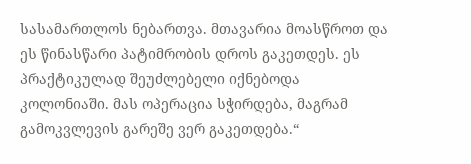სასამართლოს ნებართვა. მთავარია მოასწროთ და ეს წინასწარი პატიმრობის დროს გაკეთდეს. ეს პრაქტიკულად შეუძლებელი იქნებოდა კოლონიაში. მას ოპერაცია სჭირდება, მაგრამ გამოკვლევის გარეშე ვერ გაკეთდება.“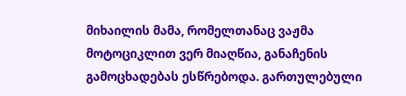მიხაილის მამა, რომელთანაც ვაჟმა მოტოციკლით ვერ მიაღწია, განაჩენის გამოცხადებას ესწრებოდა. გართულებული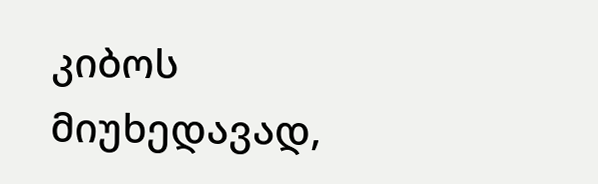კიბოს მიუხედავად,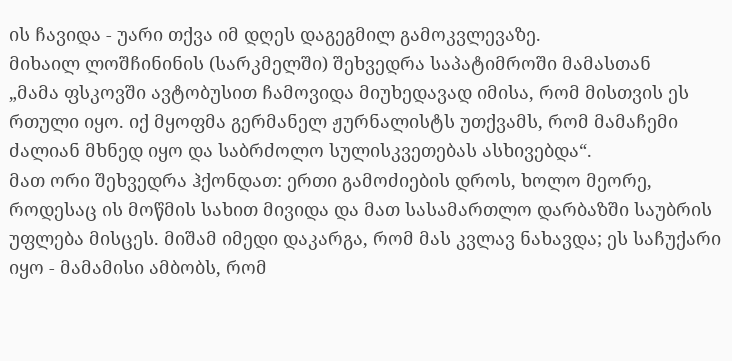ის ჩავიდა - უარი თქვა იმ დღეს დაგეგმილ გამოკვლევაზე.
მიხაილ ლოშჩინინის (სარკმელში) შეხვედრა საპატიმროში მამასთან
„მამა ფსკოვში ავტობუსით ჩამოვიდა მიუხედავად იმისა, რომ მისთვის ეს რთული იყო. იქ მყოფმა გერმანელ ჟურნალისტს უთქვამს, რომ მამაჩემი ძალიან მხნედ იყო და საბრძოლო სულისკვეთებას ასხივებდა“.
მათ ორი შეხვედრა ჰქონდათ: ერთი გამოძიების დროს, ხოლო მეორე, როდესაც ის მოწმის სახით მივიდა და მათ სასამართლო დარბაზში საუბრის უფლება მისცეს. მიშამ იმედი დაკარგა, რომ მას კვლავ ნახავდა; ეს საჩუქარი იყო - მამამისი ამბობს, რომ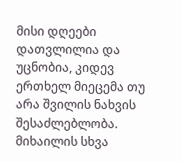მისი დღეები დათვლილია და უცნობია, კიდევ ერთხელ მიეცემა თუ არა შვილის ნახვის შესაძლებლობა.
მიხაილის სხვა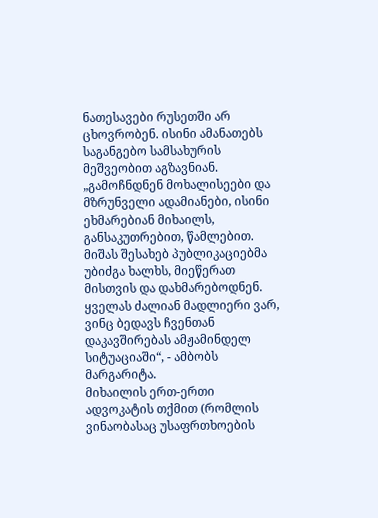ნათესავები რუსეთში არ ცხოვრობენ. ისინი ამანათებს საგანგებო სამსახურის მეშვეობით აგზავნიან.
„გამოჩნდნენ მოხალისეები და მზრუნველი ადამიანები, ისინი ეხმარებიან მიხაილს, განსაკუთრებით, წამლებით. მიშას შესახებ პუბლიკაციებმა უბიძგა ხალხს, მიეწერათ მისთვის და დახმარებოდნენ. ყველას ძალიან მადლიერი ვარ, ვინც ბედავს ჩვენთან დაკავშირებას ამჟამინდელ სიტუაციაში“, - ამბობს მარგარიტა.
მიხაილის ერთ-ერთი ადვოკატის თქმით (რომლის ვინაობასაც უსაფრთხოების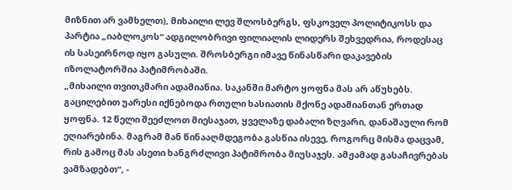მიზნით არ ვამხელთ), მიხაილი ლევ შლოსბერგს, ფსკოველ პოლიტიკოსს და პარტია „იაბლოკოს“ ადგილობრივი ფილიალის ლიდერს შეხვედრია, როდესაც ის სასეირნოდ იყო გასული. შროსბერგი იმავე წინასწარი დაკავების იზოლატორშია პატიმრობაში.
„მიხაილი თვითკმარი ადამიანია. საკანში მარტო ყოფნა მას არ აწუხებს. გაცილებით უარესი იქნებოდა რთული ხასიათის მქონე ადამიანთან ერთად ყოფნა. 12 წელი შეეძლოთ მიესაჯათ, ყველაზე დაბალი ზღვარი, დანაშაული რომ ეღიარებინა. მაგრამ მან წინააღმდეგობა გასწია ისევე, როგორც მისმა დაცვამ, რის გამოც მას ასეთი ხანგრძლივი პატიმრობა მიუსაჯეს. ამჟამად გასაჩივრებას ვამზადებთ“, -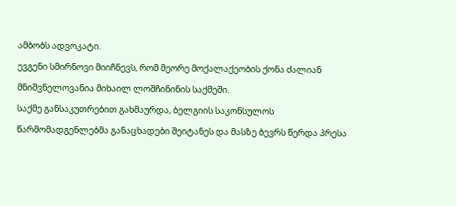ამბობს ადვოკატი.
ევგენი სმირნოვი მიიჩნევს, რომ მეორე მოქალაქეობის ქონა ძალიან მნიშვნელოვანია მიხაილ ლოშჩინინის საქმეში.
საქმე განსაკუთრებით გახმაურდა, ბელგიის საკონსულოს წარმომადგენლებმა განაცხადები შეიტანეს და მასზე ბევრს წერდა პრესა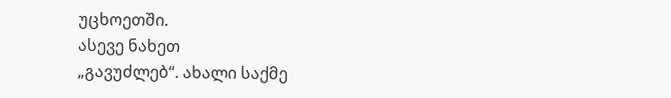უცხოეთში.
ასევე ნახეთ
„გავუძლებ“. ახალი საქმე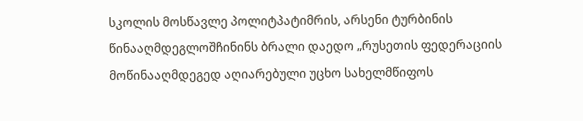სკოლის მოსწავლე პოლიტპატიმრის, არსენი ტურბინის წინააღმდეგლოშჩინინს ბრალი დაედო „რუსეთის ფედერაციის მოწინააღმდეგედ აღიარებული უცხო სახელმწიფოს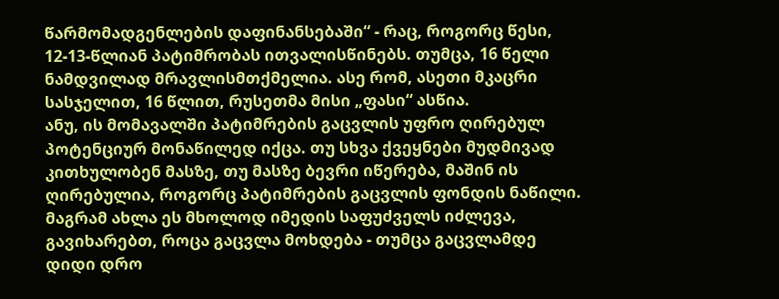წარმომადგენლების დაფინანსებაში“ - რაც, როგორც წესი, 12-13-წლიან პატიმრობას ითვალისწინებს. თუმცა, 16 წელი ნამდვილად მრავლისმთქმელია. ასე რომ, ასეთი მკაცრი სასჯელით, 16 წლით, რუსეთმა მისი „ფასი“ ასწია.
ანუ, ის მომავალში პატიმრების გაცვლის უფრო ღირებულ პოტენციურ მონაწილედ იქცა. თუ სხვა ქვეყნები მუდმივად კითხულობენ მასზე, თუ მასზე ბევრი იწერება, მაშინ ის ღირებულია, როგორც პატიმრების გაცვლის ფონდის ნაწილი. მაგრამ ახლა ეს მხოლოდ იმედის საფუძველს იძლევა, გავიხარებთ, როცა გაცვლა მოხდება - თუმცა გაცვლამდე დიდი დრო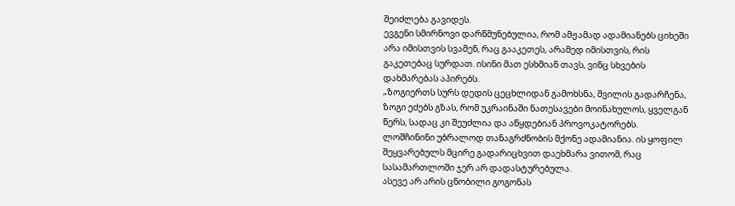შეიძლება გავიდეს.
ევგენი სმირნოვი დარწმუნებულია, რომ ამჟამად ადამიანებს ციხეში არა იმისთვის სვამენ, რაც გააკეთეს, არამედ იმისთვის, რის გაკეთებაც სურდათ. ისინი მათ ესხმიან თავს, ვინც სხვების დახმარებას აპირებს.
„ზოგიერთს სურს დედის ცეცხლიდან გამოხსნა, შვილის გადარჩენა, ზოგი ეძებს გზას, რომ უკრაინაში ნათესავები მოინახულოს, ყველგან წერს, სადაც კი შეუძლია და აწყდებიან პროვოკატორებს.
ლოშჩინინი უბრალოდ თანაგრძნობის მქონე ადამიანია. ის ყოფილ შეყვარებულს მცირე გადარიცხვით დაეხმარა ვითომ, რაც სასამართლოში ჯერ არ დადასტურებულა.
ასევე არ არის ცნობილი გოგონას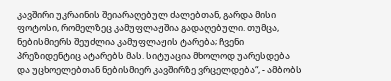კავშირი უკრაინის შეიარაღებულ ძალებთან, გარდა მისი ფოტოსი, რომელზეც კამუფლაჟშია გადაღებული. თუმცა, ნებისმიერს შეუძლია კამუფლაჟის ტარება; ჩვენი პრეზიდენტიც ატარებს მას. სიტუაცია მხოლოდ უარესდება და უცხოელებთან ნებისმიერ კავშირზე ვრცელდება“, - ამბობს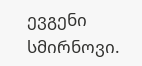ევგენი სმირნოვი.